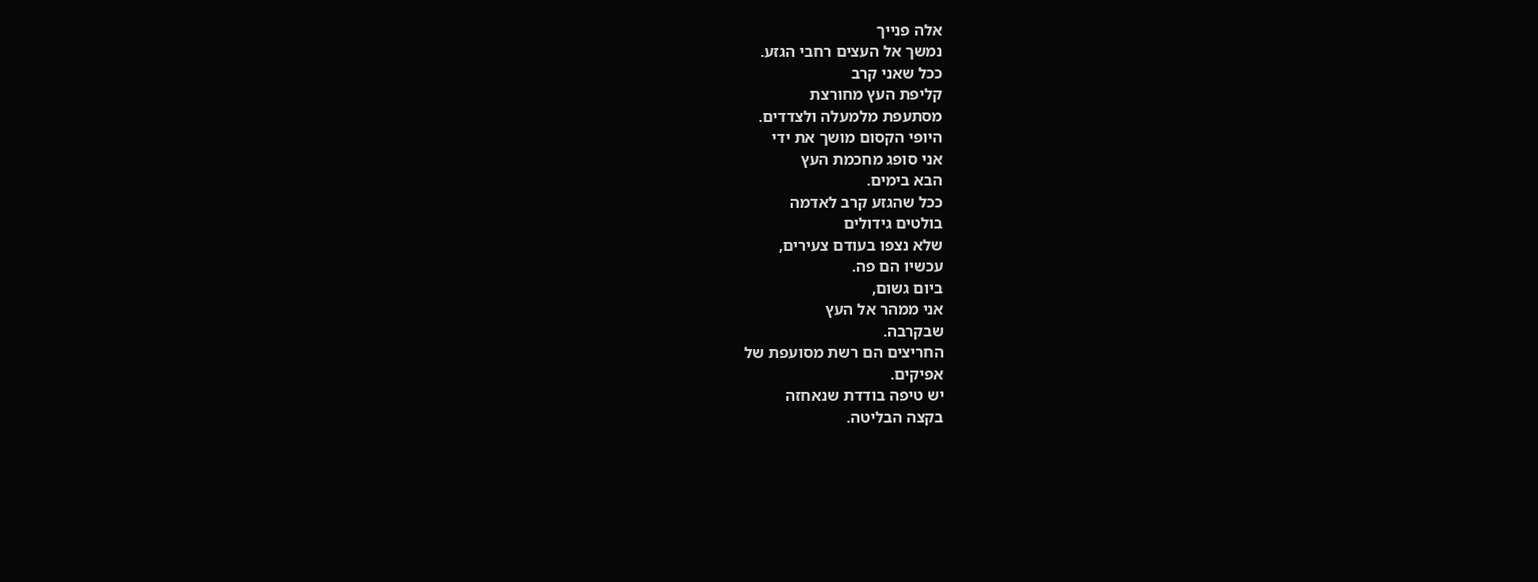אלה פנייך
נמשך אל העצים רחבי הגזע.
ככל שאני קרב
קליפת העץ מחורצת
מסתעפת מלמעלה ולצדדים.
היופי הקסום מושך את ידי
אני סופג מחכמת העץ
הבא בימים.
ככל שהגזע קרב לאדמה
בולטים גידולים
שלא נצפו בעודם צעירים,
עכשיו הם פה.
ביום גשום,
אני ממהר אל העץ
שבקרבה.
החריצים הם רשת מסועפת של
אפיקים.
יש טיפה בודדת שנאחזה
בקצה הבליטה.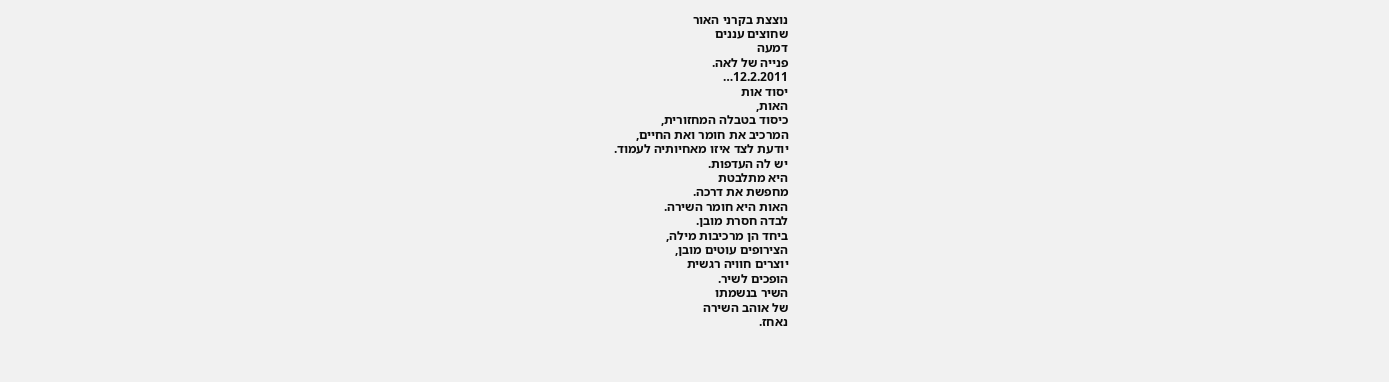נוצצת בקרני האור
שחוצים עננים
דמעה
פנייה של לאה.
12.2.2011…
יסוד אות
האות,
כיסוד בטבלה המחזורית,
המרכיב את חומר ואת החיים,
יודעת לצד איזו מאחיותיה לעמוד.
יש לה העדפות.
היא מתלבטת
מחפשת את דרכה.
האות היא חומר השירה.
לבדה חסרת מובן.
ביחד הן מרכיבות מילה,
הצירופים עוטים מובן,
יוצרים חוויה רגשית
הופכים לשיר.
השיר בנשמתו
של אוהב השירה
נאחז.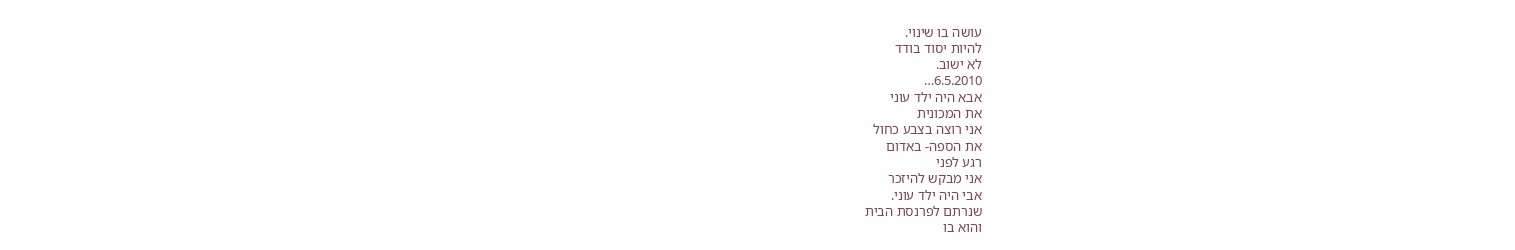עושה בו שינוי.
להיות יסוד בודד
לא ישוב.
6.5.2010…
אבא היה ילד עוני
את המכונית
אני רוצה בצבע כחול
את הספה- באדום
רגע לפני
אני מבקש להיזכר
אבי היה ילד עוני.
שנרתם לפרנסת הבית
והוא בו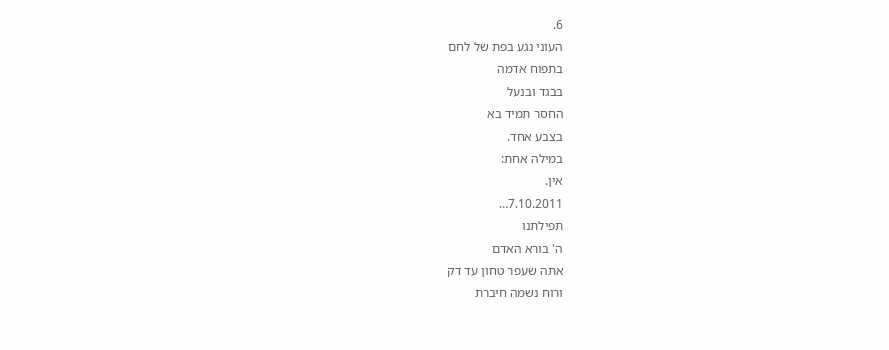6.
העוני נגע בפת של לחם
בתפוח אדמה
בבגד ובנעל
החסר תמיד בא
בצבע אחד.
במילה אחת:
אין.
7.10.2011…
תפילתנו
ה' בורא האדם
אתה שעפר טחון עד דק
ורוח נשמה חיברת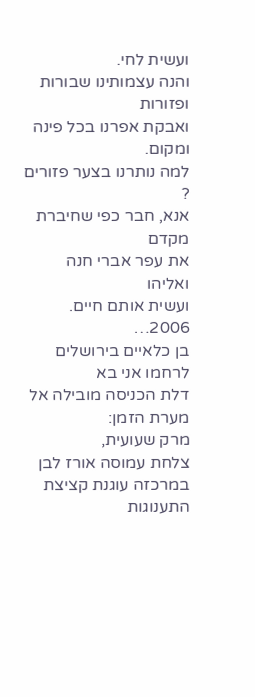ועשית לחי.
והנה עצמותינו שבורות ופזורות
ואבקת אפרנו בכל פינה ומקום.
למה נותרנו בצער פזורים ?
אנא, חבר כפי שחיברת מקדם
את עפר אברי חנה ואליהו
ועשית אותם חיים.
2006…
בן כלאיים בירושלים
לרחמו אני בא
דלת הכניסה מובילה אל מערת הזמן:
מרק שעועית,
צלחת עמוסה אורז לבן
במרכזה עוגנת קציצת התענוגות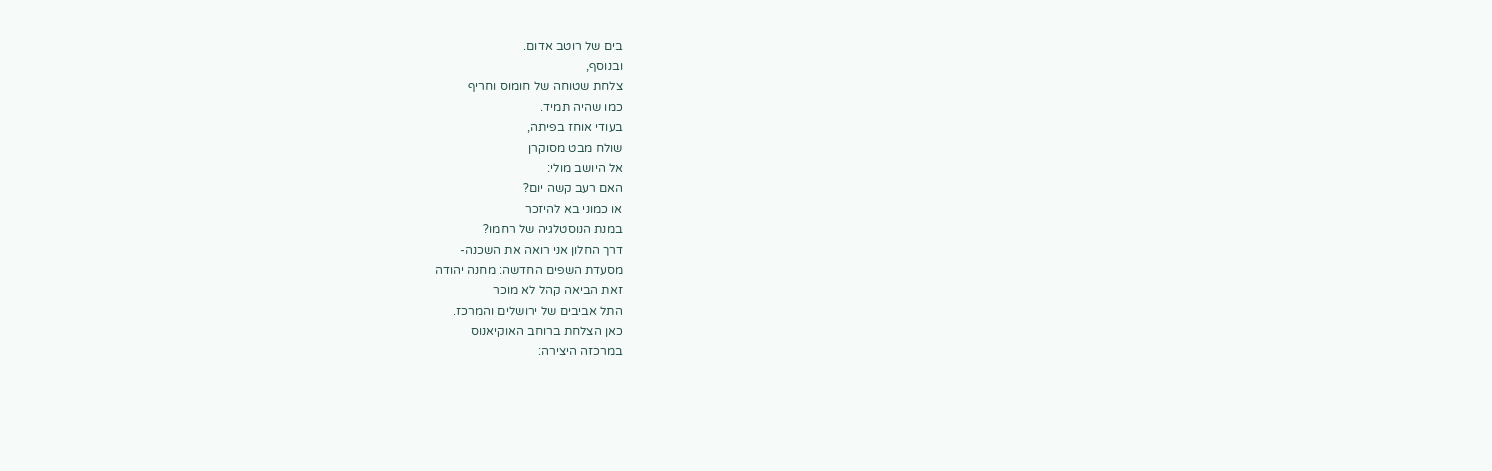בים של רוטב אדום.
ובנוסף,
צלחת שטוחה של חומוס וחריף
כמו שהיה תמיד.
בעודי אוחז בפיתה,
שולח מבט מסוקרן
אל היושב מולי:
האם רעב קשה יום?
או כמוני בא להיזכר
במנת הנוסטלגיה של רחמו?
דרך החלון אני רואה את השכנה-
מסעדת השפים החדשה: מחנה יהודה
זאת הביאה קהל לא מוכר
התל אביבים של ירושלים והמרכז.
כאן הצלחת ברוחב האוקיאנוס
במרכזה היצירה: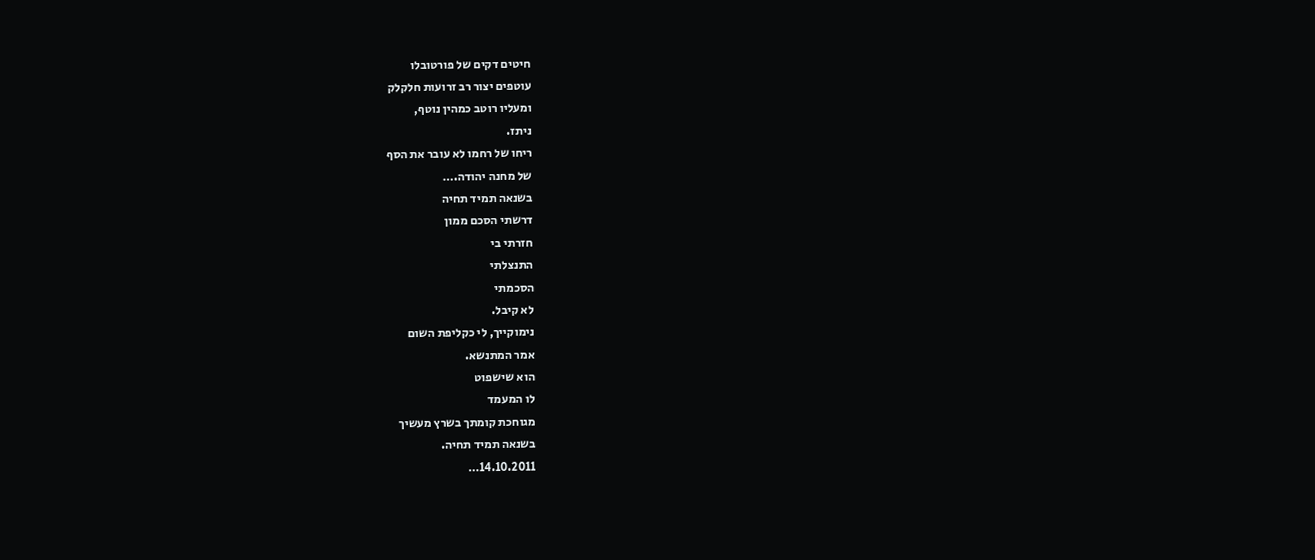חיטים דקים של פורטובלו
עוטפים יצור רב זרועות חלקלק
ומעליו רוטב כמהין נוטף,
ניתז.
ריחו של רחמו לא עובר את הסף
של מחנה יהודה.…
בשנאה תמיד תחיה
דרשתי הסכם ממון
חזרתי בי
התנצלתי
הסכמתי
לא קיבל.
נימוקייך, לי כקליפת השום
אמר המתנשא.
הוא שישפוט
לו המעמד
מגוחכת קומתך בשרץ מעשיך
בשנאה תמיד תחיה.
14.10.2011…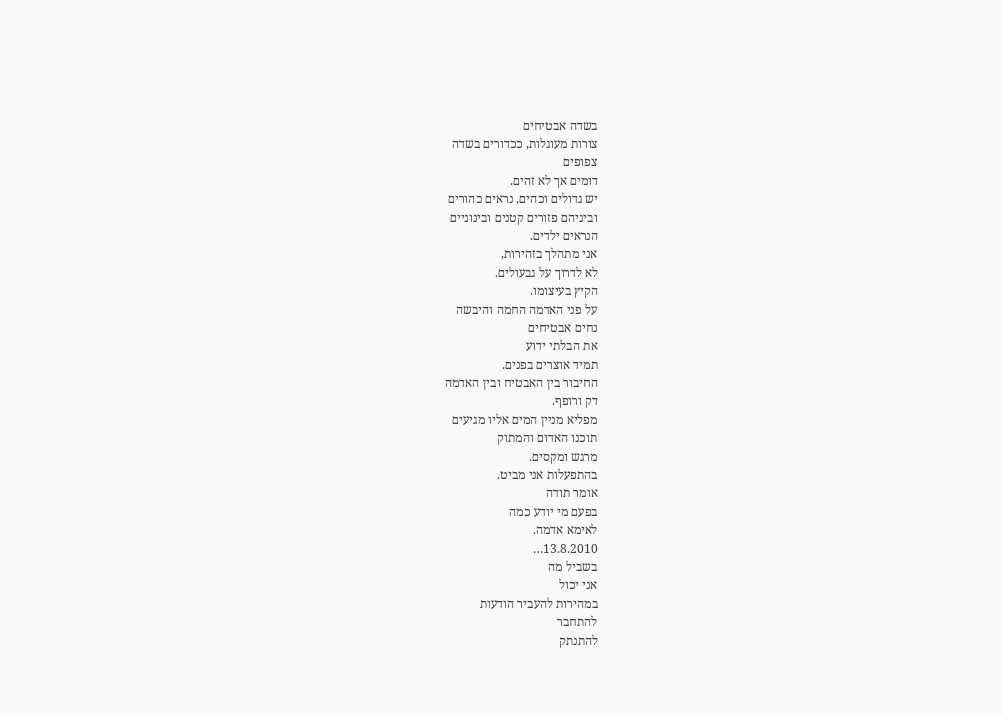בשדה אבטיחים
צורות מעוגלות, ככדורים בשדה
צפופים
דומים אך לא זהים.
יש גדולים וכהים, נראים כהורים
וביניהם פזורים קטנים ובינוניים
הנראים ילדים.
אני מתהלך בזהירות,
לא לדרוך על גבעולים.
הקיץ בעיצומו.
על פני האדמה החמה והיבשה
נחים אבטיחים
את הבלתי ידוע
תמיד אוצרים בפנים.
החיבור בין האבטיח ובין האדמה
דק ורופף.
מפליא מניין המים אליו מגיעים
תוכנו האדום והמתוק
מרגש ומקסים.
בהתפעלות אני מביט.
אומר תודה
בפעם מי יודע כמה
לאימא אדמה.
13.8.2010…
בשביל מה
אני יכול
במהירות להעביר הודעות
להתחבר
להתנתק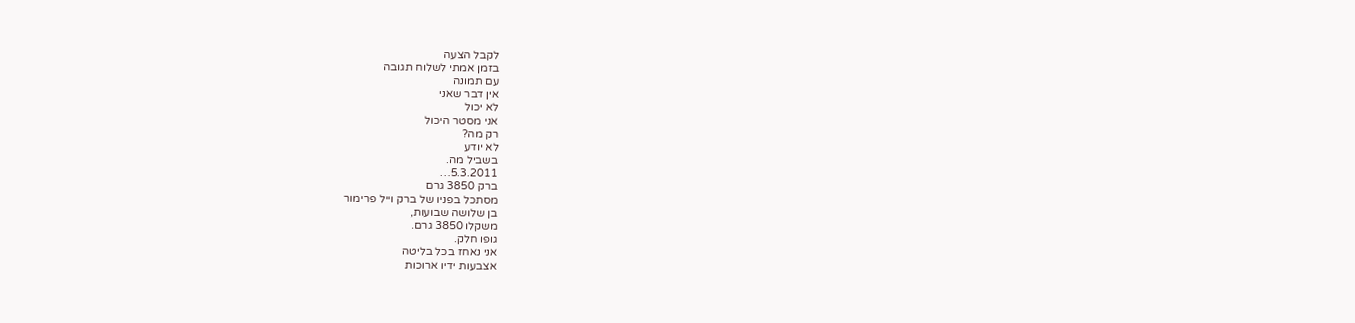לקבל הצעה
בזמן אמתי לשלוח תגובה
עם תמונה
אין דבר שאני
לא יכול
אני מסטר היכול
רק מה?
לא יודע
בשביל מה.
5.3.2011…
ברק 3850 גרם
מסתכל בפניו של ברק וייל פרימור
בן שלושה שבועות,
משקלו 3850 גרם.
גופו חלק.
אני נאחז בכל בליטה
אצבעות ידיו ארוכות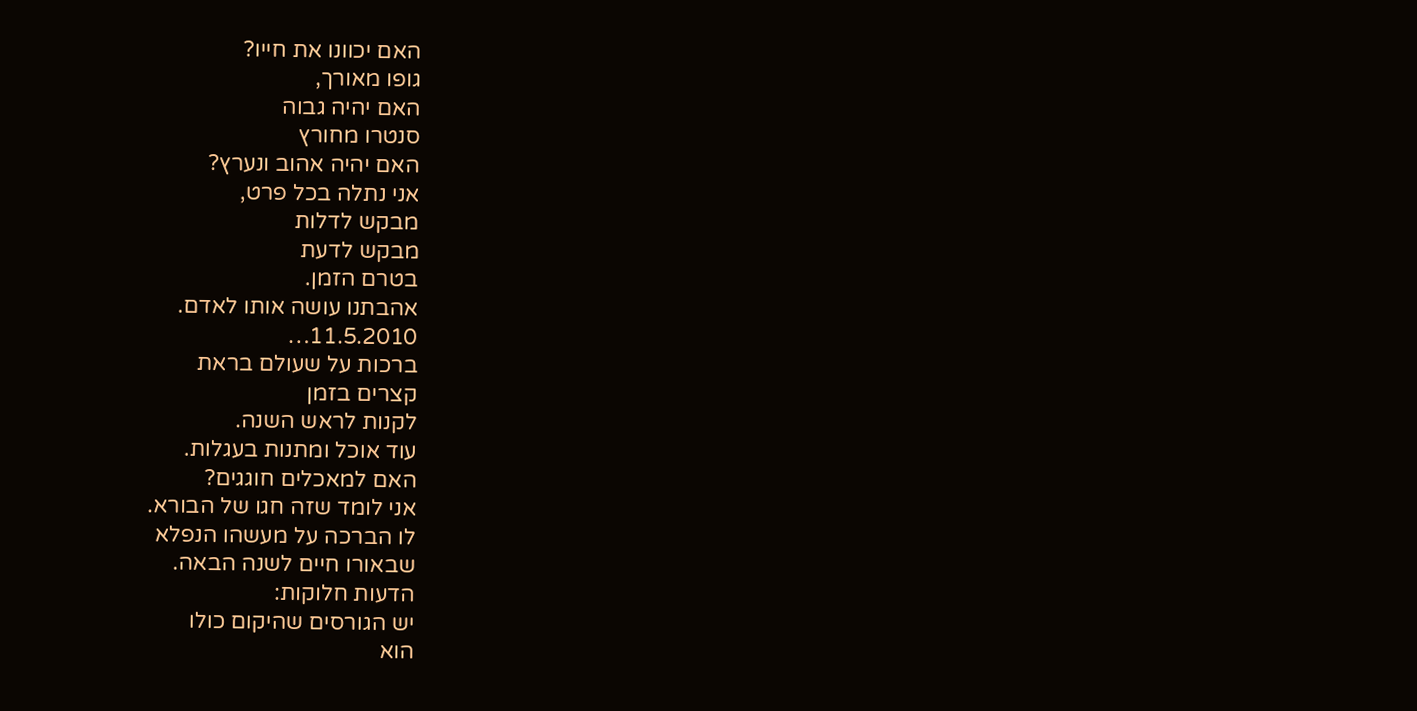האם יכוונו את חייו?
גופו מאורך,
האם יהיה גבוה
סנטרו מחורץ
האם יהיה אהוב ונערץ?
אני נתלה בכל פרט,
מבקש לדלות
מבקש לדעת
בטרם הזמן.
אהבתנו עושה אותו לאדם.
11.5.2010…
ברכות על שעולם בראת
קצרים בזמן
לקנות לראש השנה.
עוד אוכל ומתנות בעגלות.
האם למאכלים חוגגים?
אני לומד שזה חגו של הבורא.
לו הברכה על מעשהו הנפלא
שבאורו חיים לשנה הבאה.
הדעות חלוקות:
יש הגורסים שהיקום כולו
הוא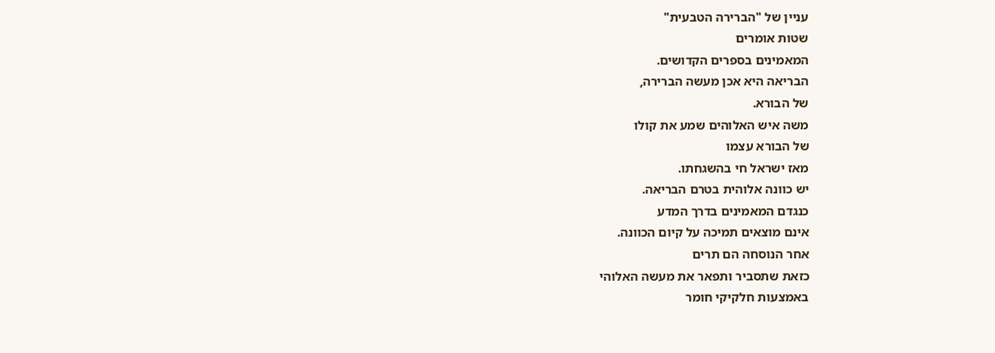עניין של "הברירה הטבעית"
שטות אומרים
המאמינים בספרים הקדושים.
הבריאה היא אכן מעשה הברירה,
של הבורא.
משה איש האלוהים שמע את קולו
של הבורא עצמו
מאז ישראל חי בהשגחתו.
יש כוונה אלוהית בטרם הבריאה.
כנגדם המאמינים בדרך המדע
אינם מוצאים תמיכה על קיום הכוונה.
אחר הנוסחה הם תרים
כזאת שתסביר ותפאר את מעשה האלוהי
באמצעות חלקיקי חומר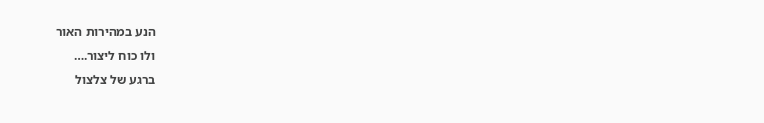הנע במהירות האור
ולו כוח ליצור.…
ברגע של צלצול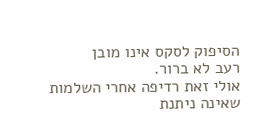הסיפוק לסקס אינו מובן
רעב לא ברור.
אולי זאת רדיפה אחרי השלמות
שאינה ניתנת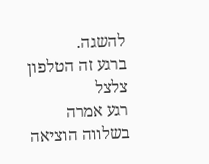להשגה.
ברגע זה הטלפון צלצל
רגע אמרה
בשלווה הוציאה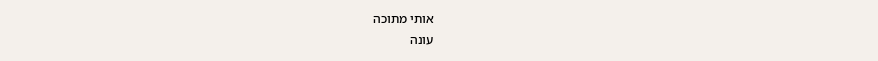אותי מתוכה
עונה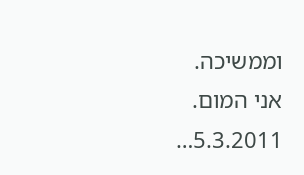וממשיכה.
אני המום.
5.3.2011…